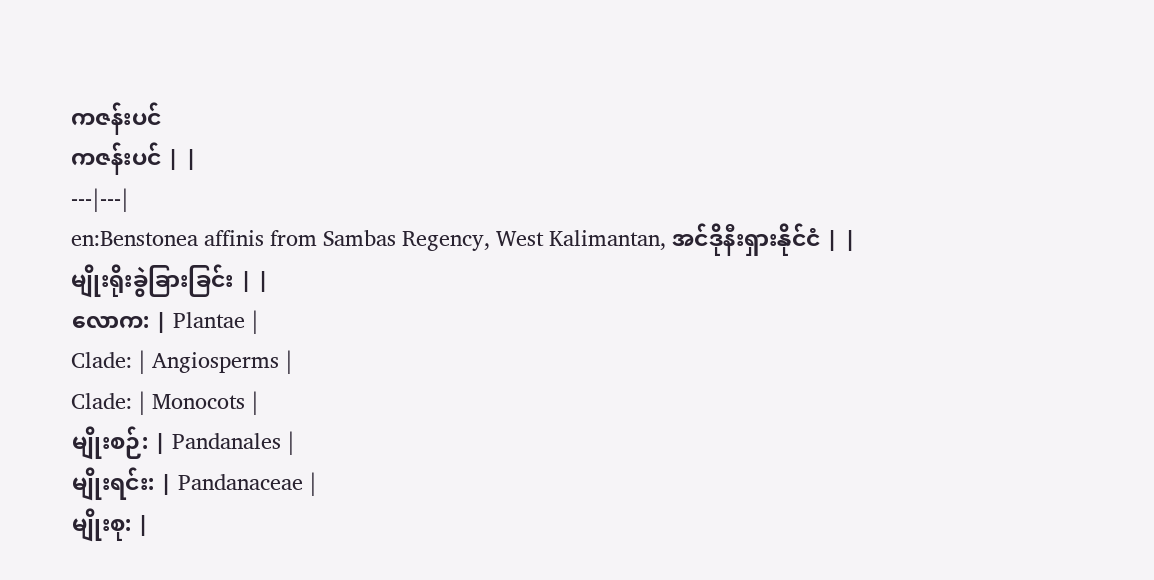ကဇန်းပင်
ကဇန်းပင် | |
---|---|
en:Benstonea affinis from Sambas Regency, West Kalimantan, အင်ဒိုနီးရှားနိုင်ငံ | |
မျိုးရိုးခွဲခြားခြင်း | |
လောက: | Plantae |
Clade: | Angiosperms |
Clade: | Monocots |
မျိုးစဉ်: | Pandanales |
မျိုးရင်း: | Pandanaceae |
မျိုးစု: |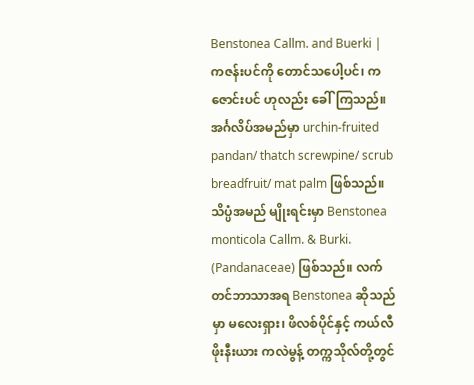Benstonea Callm. and Buerki |
ကဇန်းပင်ကို တောင်သပေါ့ပင်၊ ကဇောင်းပင် ဟုလည်း ခေါ်ကြသည်။ အင်္ဂလိပ်အမည်မှာ urchin-fruited pandan/ thatch screwpine/ scrub breadfruit/ mat palm ဖြစ်သည်။ သိပ္ပံအမည် မျိုးရင်းမှာ Benstonea monticola Callm. & Burki. (Pandanaceae) ဖြစ်သည်။ လက်တင်ဘာသာအရ Benstonea ဆိုသည်မှာ မလေးရှား၊ ဖိလစ်ပိုင်နှင့် ကယ်လီဖိုးနီးယား ကလဲမွန့် တက္ကသိုလ်တို့တွင်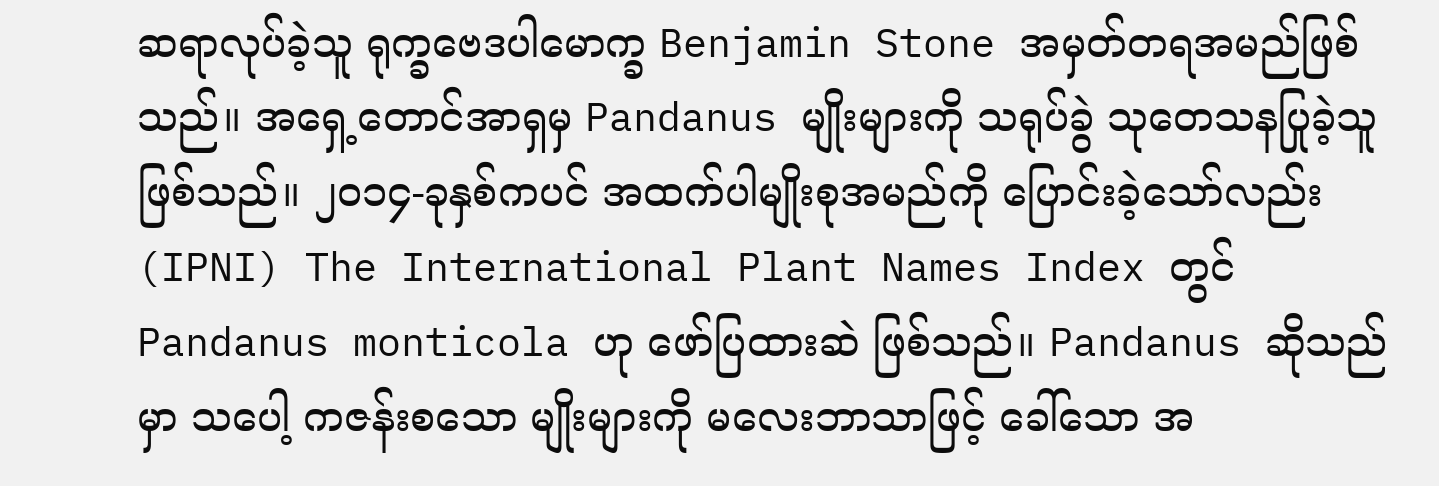ဆရာလုပ်ခဲ့သူ ရုက္ခဗေဒပါမောက္ခ Benjamin Stone အမှတ်တရအမည်ဖြစ်သည်။ အရှေ့တောင်အာရှမှ Pandanus မျိုးများကို သရုပ်ခွဲ သုတေသနပြုခဲ့သူဖြစ်သည်။ ၂၀၁၄-ခုနှစ်ကပင် အထက်ပါမျိုးစုအမည်ကို ပြောင်းခဲ့သော်လည်း (IPNI) The International Plant Names Index တွင် Pandanus monticola ဟု ဖော်ပြထားဆဲ ဖြစ်သည်။ Pandanus ဆိုသည်မှာ သပေါ့ ကဇန်းစသော မျိုးများကို မလေးဘာသာဖြင့် ခေါ်သော အ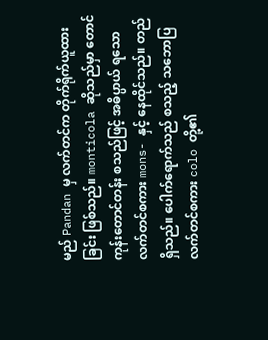မည် Pandan မှ လက်တင်က တိုက်ရိုက်ယူထားခြင်း ဖြစ်သည်။ monticola ဆိုသည်မှာ တောင်ကုန်းတောင်တန်း စသည်ဖြင့် အဓိပ္ပာယ် ရသော လက်တင်စကား mons- နှင့် နေထိုင်သည်။ တည်ရှိသည်။ ပေါက်ရောက်သည် စသည့် သဘောပြ လက်တင်စကား colo တို့၏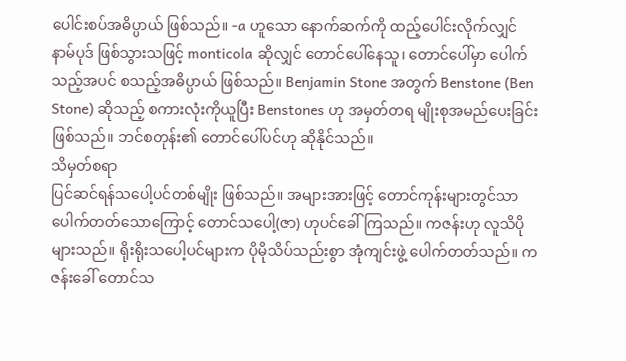ပေါင်းစပ်အဓိပ္ပာယ် ဖြစ်သည်။ -a ဟူသော နောက်ဆက်ကို ထည့်ပေါင်းလိုက်လျှင် နာမ်ပုဒ် ဖြစ်သွားသဖြင့် monticola ဆိုလျှင် တောင်ပေါ်နေသူ၊ တောင်ပေါ်မှာ ပေါက်သည့်အပင် စသည့်အဓိပ္ပာယ် ဖြစ်သည်။ Benjamin Stone အတွက် Benstone (Ben Stone) ဆိုသည့် စကားလုံးကိုယူပြီး Benstones ဟု အမှတ်တရ မျိုးစုအမည်ပေးခြင်း ဖြစ်သည်။ ဘင်စတုန်း၏ တောင်ပေါ်ပင်ဟု ဆိုနိုင်သည်။
သိမှတ်စရာ
ပြင်ဆင်ရန်သပေါ့ပင်တစ်မျိုး ဖြစ်သည်။ အများအားဖြင့် တောင်ကုန်းများတွင်သာ ပေါက်တတ်သောကြောင့် တောင်သပေါ့(ဇာ) ဟုပင်ခေါ်ကြသည်။ ကဇန်းဟု လူသိပိုများသည်။ ရိုးရိုးသပေါ့ပင်များက ပိုမိုသိပ်သည်းစွာ အုံကျင်းဖွဲ့ ပေါက်တတ်သည်။ ကဇန်းခေါ် တောင်သ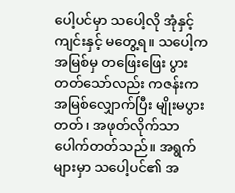ပေါ့ပင်မှာ သပေါ့လို အုံနှင့်ကျင်းနှင့် မတွေ့ရ။ သပေါ့က အမြစ်မှ တဖြေးဖြေး ပွားတတ်သော်လည်း ကဇန်းက အမြစ်လျှောက်ပြီး မျိုးမပွားတတ်၊ အဖုတ်လိုက်သာ ပေါက်တတ်သည်။ အရွက်များမှာ သပေါ့ပင်၏ အ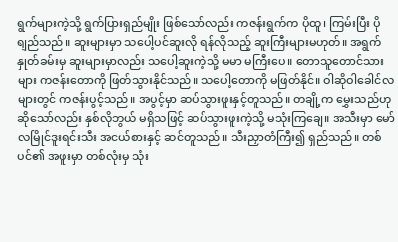ရွက်များကဲ့သို့ ရွက်ပြားရှည်မျိုး ဖြစ်သော်လည်း ကဇန်းရွက်က ပိုထူ၊ ကြမ်းပြီး ပိုရျည်သည်။ ဆူးများမှာ သပေါ့ပင်ဆူးလို ရန်လိုသည့် ဆူးကြီးများမဟုတ်။ အရွက်နှုတ်ခမ်းမှ ဆူးများမှာလည်း သပေါ့ဆူးကဲ့သို့ မမာ မကြီးပေ။ တောသူတောင်သားများ ကဇန်းတောကို ဖြတ်သွားနိုင်သည်။ သပေါ့တောကို မဖြတ်နိုင်။ ဝါဆိုဝါခေါင်လများတွင် ကဇန်းပွင့်သည်။ အပွင့်မှာ ဆပ်သွားဖူးနှင့်တူသည်။ တချို့က မွှေးသည်ဟု ဆိုသော်လည်း နှစ်လိုဘွယ် မရှိသဖြင့် ဆပ်သွားဖူးကဲ့သို့ မသုံးကြချေ။ အသီးမှာ မော်လမြိုင်ဒူးရင်းသီး အငယ်စားနှင့် ဆင်တူသည်။ သီးညှာတံကြီး၍ ရှည်သည်။ တစ်ပင်၏ အဖူးမှာ တစ်လုံးမှ သုံး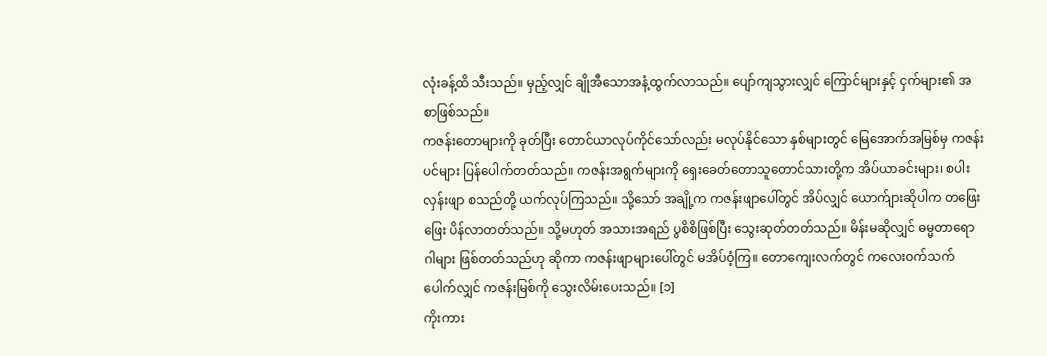လုံးခန့်ထိ သီးသည်။ မှည့်လျှင် ချိုအီသောအနံ့ထွက်လာသည်။ ပျော်ကျသွားလျှင် ကြောင်များနှင့် ငှက်များ၏ အစာဖြစ်သည်။
ကဇန်းတောများကို ခုတ်ပြီး တောင်ယာလုပ်ကိုင်သော်လည်း မလုပ်နိုင်သော နှစ်များတွင် မြေအောက်အမြစ်မှ ကဇန်းပင်များ ပြန်ပေါက်တတ်သည်။ ကဇန်းအရွက်များကို ရှေးခေတ်တောသူတောင်သားတို့က အိပ်ယာခင်းများ၊ စပါးလှန်းဖျာ စသည်တို့ ယက်လုပ်ကြသည်။ သို့သော် အချို့က ကဇန်းဖျာပေါ်တွင် အိပ်လျှင် ယောက်ျားဆိုပါက တဖြေးဖြေး ပိန်လာတတ်သည်။ သို့မဟုတ် အသားအရည် ပွစိစိဖြစ်ပြီး သွေးဆုတ်တတ်သည်။ မိန်းမဆိုလျှင် ဓမ္မတာရောဂါများ ဖြစ်တတ်သည်ဟု ဆိုကာ ကဇန်းဖျာများပေါ်တွင် မအိပ်ဝံ့ကြ။ တောကျေးလက်တွင် ကလေးဝက်သက်ပေါက်လျှင် ကဇန်းမြစ်ကို သွေးလိမ်းပေးသည်။ [၁]
ကိုးကား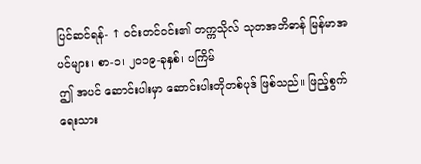ပြင်ဆင်ရန်- ↑ ဝင်းတင်ဝင်း၏ တက္ကသိုလ် သုတအဘိဓာန် မြန်မာအပင်များ၊ စာ-၁၊ ၂၀၁၉-ခုနှစ်၊ ပကြိမ်
ဤ အပင် ဆောင်းပါးမှာ ဆောင်းပါးတိုတစ်ပုဒ် ဖြစ်သည်။ ဖြည့်စွက်ရေးသား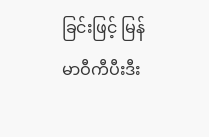ခြင်းဖြင့် မြန်မာဝီကီပီးဒီး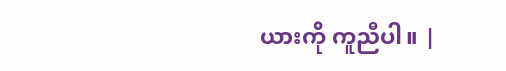ယားကို ကူညီပါ။ |